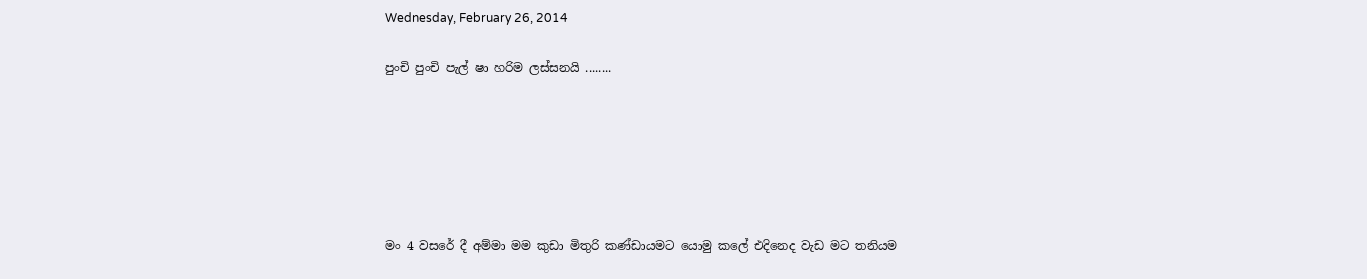Wednesday, February 26, 2014

පුංචි පුංචි පැල් ෂා හරිම ලස්සනයි ........






මං 4 වසරේ දී අම්මා මම කුඩා මිතුරි කණ්ඩායමට යොමු කලේ එදිනෙද වැඩ මට තනියම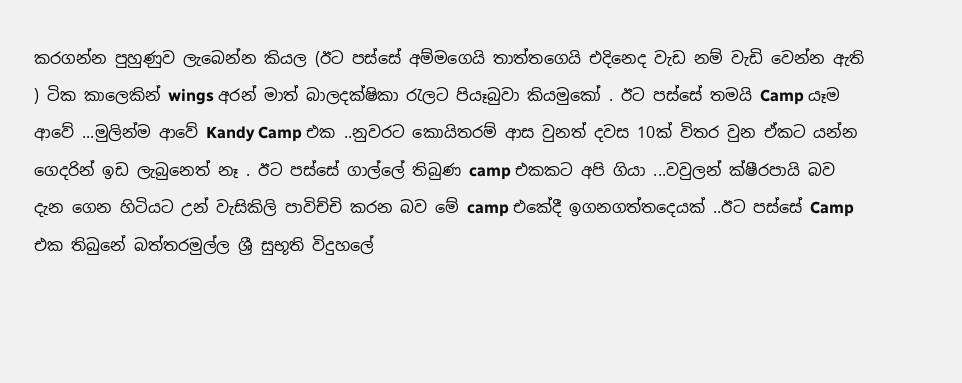කරගන්න පුහුණුව ලැබෙන්න කියල (ඊට පස්සේ අම්මගෙයි තාත්තගෙයි එදිනෙද වැඩ නම් වැඩි වෙන්න ඇති ) ටික කාලෙකින් wings අරන් මාත් බාලදක්ෂිකා රැලට පියෑබුවා කියමුකෝ . ඊට පස්සේ තමයි Camp යෑම ආවේ ...මුලින්ම ආවේ Kandy Camp එක ..නුවරට කොයිතරම් ආස වුනත් දවස 10ක් විතර වුන ඒකට යන්න ගෙදරින් ඉඩ ලැබුනෙත් නෑ . ඊට පස්සේ ගාල්ලේ තිබුණ camp එකකට අපි ගියා ...වවුලන් ක්ෂීරපායි බව දැන ගෙන හිටියට උන් වැසිකිලි පාවිච්චි කරන බව මේ camp එකේදී ඉගනගත්තදෙයක් ..ඊට පස්සේ Camp එක තිබුනේ බත්තරමුල්ල ශ්‍රී සුභූති විදුහලේ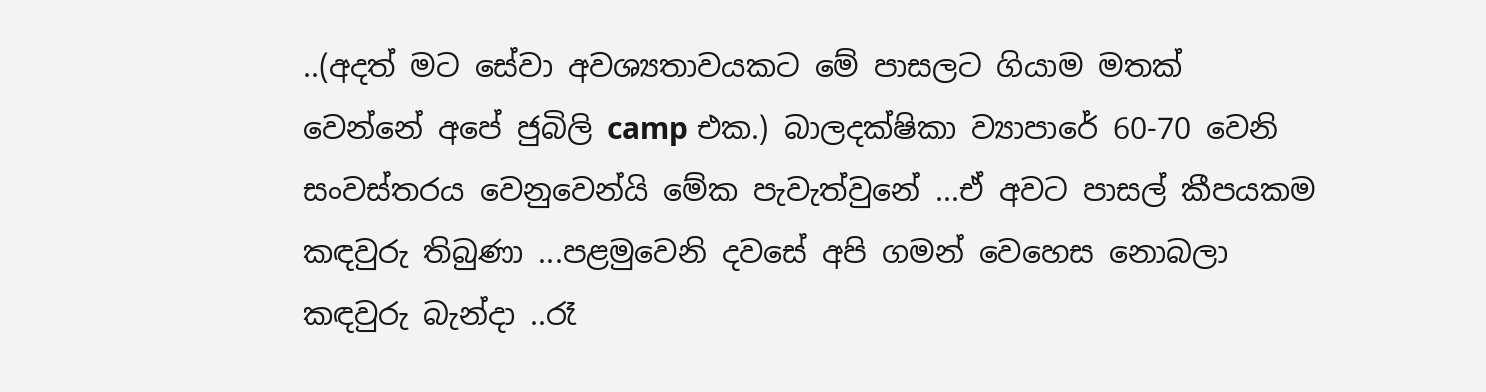..(අදත් මට සේවා අවශ්‍යතාවයකට මේ පාසලට ගියාම මතක් වෙන්නේ අපේ ජුබිලි camp එක.) බාලදක්ෂිකා ව්‍යාපාරේ 60-70 වෙනි සංවස්තරය වෙනුවෙන්යි මේක පැවැත්වුනේ ...ඒ අවට පාසල් කීපයකම කඳවුරු තිබුණා ...පළමුවෙනි දවසේ අපි ගමන් වෙහෙස නොබලා කඳවුරු බැන්දා ..රෑ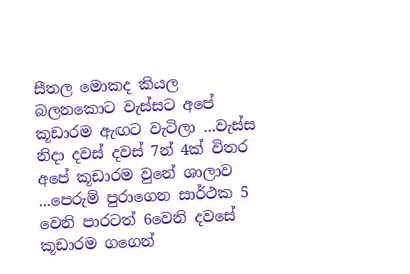සීතල මොකද කියල බලනකොට වැස්සට අපේ කූඩාරම ඇඟට වැටිලා ...වැස්ස නිදා දවස් දවස් 7න් 4ක් විතර අපේ කූඩාරම වුනේ ශාලාව ...පෙරුම් පුරාගෙන සාර්ථක 5 වෙනි පාරටත් 6වෙනි දවසේ කූඩාරම ගගෙන්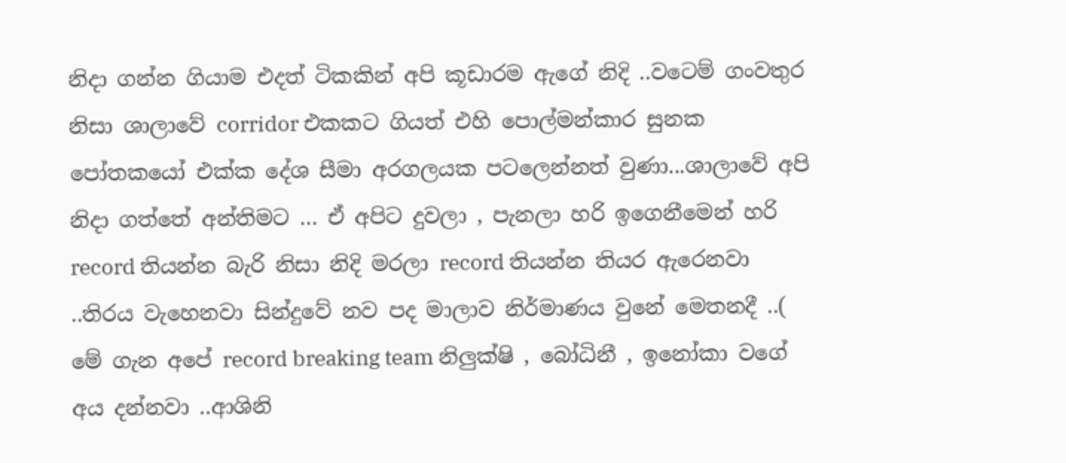නිදා ගන්න ගියාම එදත් ටිකකින් අපි කූඩාරම ඇගේ නිදි ..වටෙම් ගංවතුර නිසා ශාලාවේ corridor එකකට ගියත් එහි පොල්මන්කාර සුනක පෝතකයෝ එක්ක දේශ සීමා අරගලයක පටලෙන්නත් වුණා...ශාලාවේ අපි නිදා ගත්තේ අන්තිමට ... ඒ අපිට දුවලා , පැනලා හරි ඉගෙනීමෙන් හරි record තියන්න බැරි නිසා නිදි මරලා record තියන්න තියර ඇරෙනවා ..තිරය වැහෙනවා සින්දුවේ නව පද මාලාව නිර්මාණය වුනේ මෙතනදී ..( මේ ගැන අපේ record breaking team නිලුක්ෂි , බෝධිනී , ඉනෝකා වගේ අය දන්නවා ..ආශිනි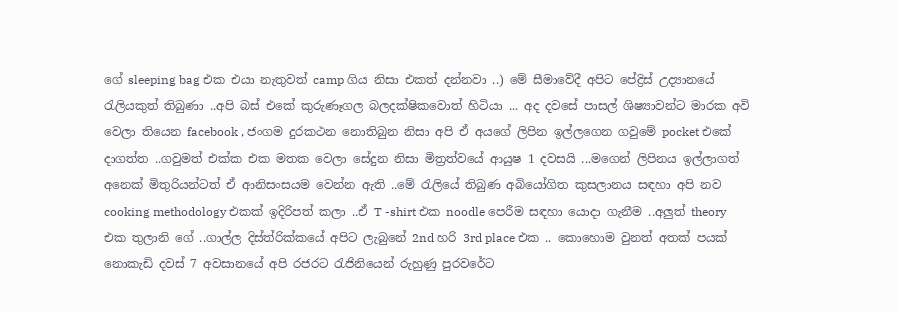ගේ sleeping bag එක එයා නැතුවත් camp ගිය නිසා එකත් දන්නවා ..) මේ සීමාවේදී අපිට පේද්‍රිස් උද්‍යානයේ රැලියකුත් තිබුණා ..අපි බස් එකේ කුරුණෑගල බලදක්ෂිකවොත් හිටියා ... අද දවසේ පාසල් ශිෂ්‍යාවන්ට මාරක අවි වෙලා තියෙන facebook , ජංගම දුරකථන නොතිබුන නිසා අපි ඒ අයගේ ලිපින ඉල්ලගෙන ගවුමේ pocket එකේ දාගත්ත ..ගවුමත් එක්ක එක මතක වෙලා සේදුන නිසා මිත්‍රත්වයේ ආයුෂ 1 දවසයි ...මගෙන් ලිපිනය ඉල්ලාගත් අනෙක් මිතුරියන්ටත් ඒ ආනිසංසයම වෙන්න ඇති ..මේ රැලියේ තිබුණ අබියෝගිත කුසලානය සඳහා අපි නව cooking methodology එකක් ඉදිරිපත් කලා ..ඒ T -shirt එක noodle පෙරීම සඳහා යොදා ගැනීම ..අලුත් theory එක තුලානි ගේ ..ගාල්ල දිස්ත්රික්කයේ අපිට ලැබුනේ 2nd හරි 3rd place එක .. කොහොම වුනත් අතක් පයක් නොකැඩි දවස් 7 අවසානයේ අපි රජරට රැජිනියෙන් රුහුණු පුරවරේට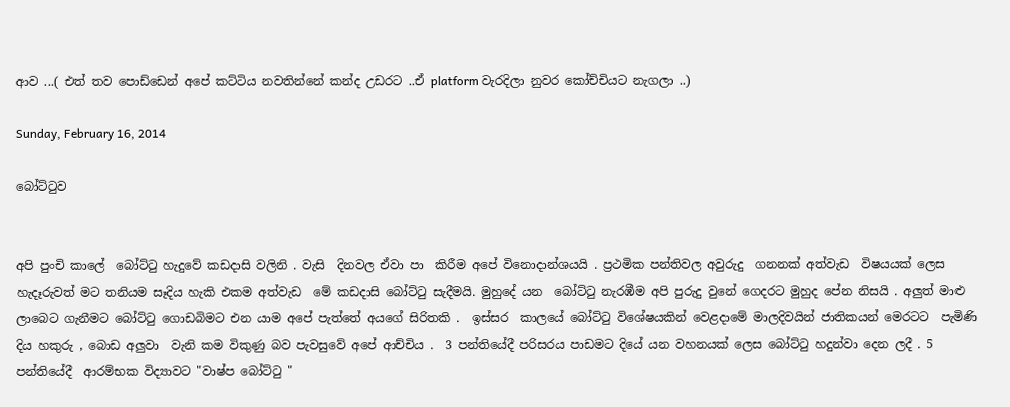ආව ...( එත් තව පොඩ්ඩෙන් අපේ කට්ටිය නවතින්නේ කන්ද උඩරට ..ඒ platform වැරදිලා නුවර කෝච්චියට නැගලා ..)

Sunday, February 16, 2014

බෝට්ටුව


අපි පුංචි කාලේ  බෝට්ටු හැදුවේ කඩදාසි වලිනි . වැසි  දිනවල ඒවා පා  කිරීම අපේ විනොදාන්ශයයි . ප්‍රථමික පන්තිවල අවුරුදු  ගනනක් අත්වැඩ  විෂයයක් ලෙස හැදෑරුවත් මට තනියම සෑදිය හැකි එකම අත්වැඩ  මේ කඩදාසි බෝට්ටු සැදීමයි. මුහුදේ යන  බෝට්ටු නැරඹීම අපි පුරුදු වුනේ ගෙදරට මුහුද පේන නිසයි . අලුත් මාළු  ලාබෙට ගැනීමට බෝට්ටු ගොඩබිමට එන යාම අපේ පැත්තේ අයගේ සිරිතකි .  ඉස්සර  කාලයේ බෝට්ටු විශේෂයකින් වෙළදාමේ මාලදිවයින් ජාතිකයන් මෙරටට  පැමිණි   දිය හකුරු , බොඩ අලුවා  වැනි කම විකුණු බව පැවසුවේ අපේ ආච්චිය .  3 පන්තියේදී පරිසරය පාඩමට දියේ යන වහනයක් ලෙස බෝට්ටු හදුන්වා දෙන ලදී . 5 පන්තියේදී  ආරම්භක විද්‍යාවට "වාෂ්ප බෝට්ටු "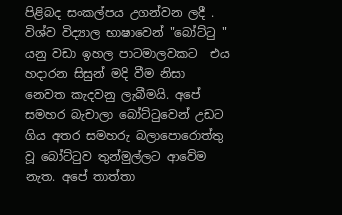පිළිබද සංකල්පය උගන්වන ලදී . විශ්ව විද්‍යාල භාෂාවෙන් "බෝට්ටු " යනු වඩා ඉහල පාටමාලවකට  එය හදාරන සිසුන් මදි වීම නිසා නෙවත කැදවනු ලැබීමයි. අපේ සමහර බැචාලා බෝට්ටුවෙන් උඩට ගිය අතර සමහරු බලාපොරොත්තු වූ බෝට්ටුව තුන්මුල්ලට ආවේම නැත. අපේ තාත්තා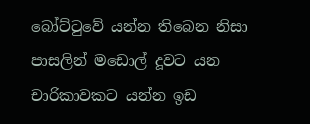බෝට්ටුවේ යන්න තිබෙන නිසා පාසලින් මඩොල් දූවට යන චාරිකාවකට යන්න ඉඩ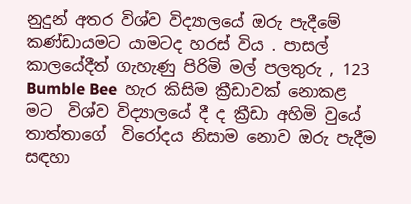නුදුන් අතර විශ්ව විද්‍යාලයේ ඔරු පැදීමේ කණ්ඩායමට යාමටද හරස් විය . පාසල්  කාලයේදීත් ගැහැණු පිරිමි මල් පලතුරු , 123 Bumble Bee  හැර කිසිම ක්‍රීඩාවක් නොකළ මට  විශ්ව විද්‍යාලයේ දී ද ක්‍රීඩා අහිමි වුයේ තාත්තාගේ  විරෝදය නිසාම නොව ඔරු පැදීම සඳහා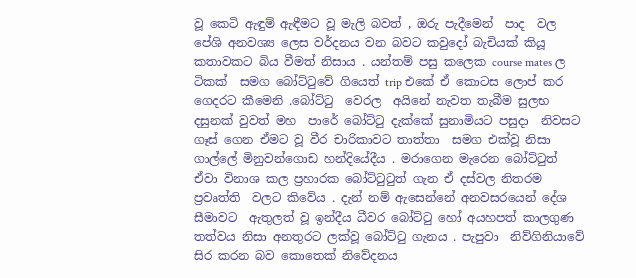වූ කෙටි ඇඳුම් ඇඳීමට වූ මැලි බවත් , ඔරු පැදීමෙන්  පාද  වල පේශි අනවශ්‍ය ලෙස වර්දනය වන බවට කවුදෝ බැචියක් කියූ කතාවකට බිය වීමත් නිසාය . යන්තම් පසු කලෙක course mates ල ටිකක්  සමග බෝට්ටුවේ ගියෙත් trip එකේ ඒ කොටස ලොප් කර ගෙදරට කීමෙනි .බෝට්ටු  වෙරල  අයිනේ නැවත තැබීම සුලභ දසුනක් වුවත් මහ  පාරේ බෝට්ටු දැක්කේ සුනාමියට පසුදා  නිවසට ගෑස් ගෙන ඒමට වූ වීර චාරිකාවට තාත්තා  සමග එක්වූ නිසා ගාල්ලේ මිනුවන්ගොඩ හන්දියේදීය . මරාගෙන මැරෙන බෝට්ටුත් ඒවා විනාශ කල ප්‍රහාරක බෝට්ටුටුත් ගැන ඒ දස්වල නිතරම ප්‍රවෘත්ති  වලට කිවේය . දැන් නම් ඇසෙන්නේ අනවසරයෙන් දේශ සීමාවට  ඇතුලත් වූ ඉන්දීය ධීවර බෝට්ටු හෝ අයහපත් කාලගුණ තත්වය නිසා අනතුරට ලක්වූ බෝට්ටු ගැනය . පැපුවා  නිව්ගිනියාවේ සිර කරන බව කොතෙක් නිවේදනය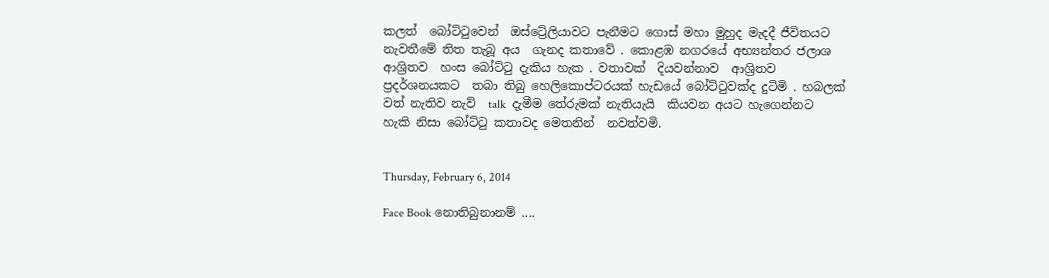කලත්  බෝට්ටුවෙන්  ඔස්ට්‍රේලියාවට පැනීමට ගොස් මහා මුහුද මැදදී ජීවිතයට නැවතීමේ තිත තැබූ අය  ගැනද කතාවේ . කොළඹ නගරයේ අභ්‍යන්තර ජලාශ  ආශ්‍රිතව  හංස බෝට්ටු දැකිය හැක . වතාවක්  දියවන්නාව  ආශ්‍රිතව ප්‍රදර්ශනයකට  තබා තිබු හෙලිකොප්ටරයක් හැඩයේ බෝට්ටුවක්ද දුටිමි . හබලක් වත් නැතිව නැව්  talk  දැමීම තේරුමක් නැතියැයි  කියවන අයට හැගෙන්නට  හැකි නිසා බෝට්ටු කතාවද මෙතනින්  නවත්වමි.


Thursday, February 6, 2014

Face Book නොතිබුනානම් ....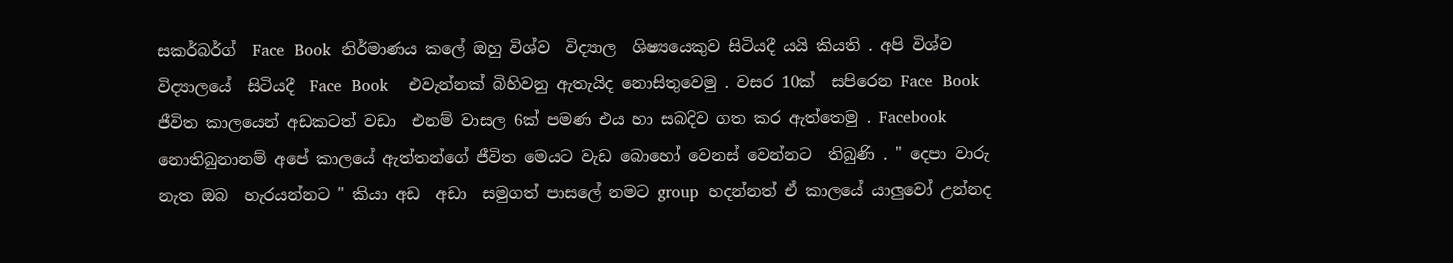සකර්බර්ග්  Face  Book  නිර්මාණය කලේ ඔහු විශ්ව  විද්‍යාල  ශිෂ්‍යයෙකුව සිටියදී යයි කියති . අපි විශ්ව විද්‍යාලයේ  සිටියදී  Face  Book    එවැන්නක් බිහිවනු ඇතැයිද නොසිතුවෙමු . වසර 10ක්  සපිරෙන Face  Book   ජීවිත කාලයෙන් අඩකටත් වඩා  එනම් වාසල 6ක් පමණ එය හා සබදිව ගත කර ඇත්තෙමු . Facebook  නොතිබුනානම් අපේ කාලයේ ඇත්තන්ගේ ජීවිත මෙයට වැඩ බොහෝ වෙනස් වෙන්නට  තිබුණි . " දෙපා වාරු නැත ඔබ  හැරයන්නට " කියා අඩ  අඩා  සමුගත් පාසලේ නමට group  හදන්නත් ඒ කාලයේ යාලුවෝ උන්නද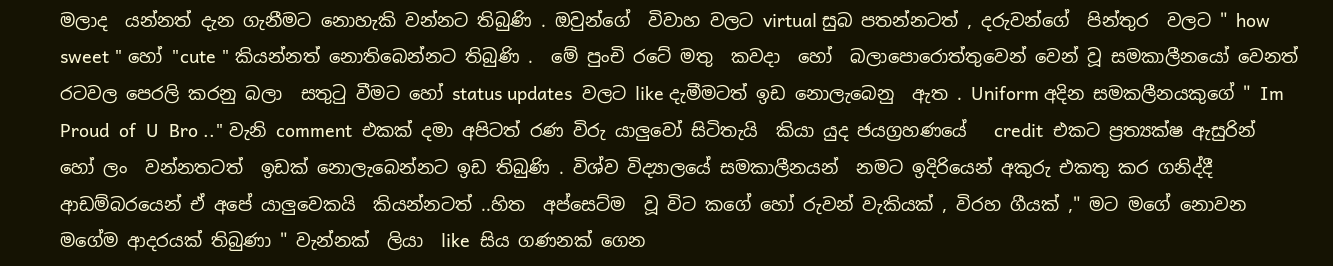මලාද  යන්නත් දැන ගැනීමට නොහැකි වන්නට තිබුණි . ඔවුන්ගේ  විවාහ වලට virtual සුබ පතන්නටත් , දරුවන්ගේ  පින්තුර  වලට " how  sweet " හෝ "cute " කියන්නත් නොතිබෙන්නට තිබුණි .  මේ පුංචි රටේ මතු  කවදා  හෝ  බලාපොරොත්තුවෙන් වෙන් වූ සමකාලීනයෝ වෙනත් රටවල පෙරලි කරනු බලා  සතුටු වීමට හෝ status updates  වලට like දැමීමටත් ඉඩ නොලැබෙනු  ඇත . Uniform අදින සමකලීනයකුගේ " Im  Proud  of  U  Bro .." වැනි comment  එකක් දමා අපිටත් රණ විරු යාලුවෝ සිටිතැයි  කියා යුද ජයග්‍රහණයේ   credit  එකට ප්‍රත්‍යක්ෂ ඇසුරින් හෝ ලං  වන්නතටත්  ඉඩක් නොලැබෙන්නට ඉඩ තිබුණි . විශ්ව විද්‍යාලයේ සමකාලීනයන්  නමට ඉදිරියෙන් අකුරු එකතු කර ගනිද්දී ආඩම්බරයෙන් ඒ අපේ යාලුවෙකයි  කියන්නටත් ..හිත  අප්සෙට්ම  වූ විට කගේ හෝ රුවන් වැකියක් , විරහ ගීයක් ," මට මගේ නොවන මගේම ආදරයක් තිබුණා " වැන්නක්  ලියා  like  සිය ගණනක් ගෙන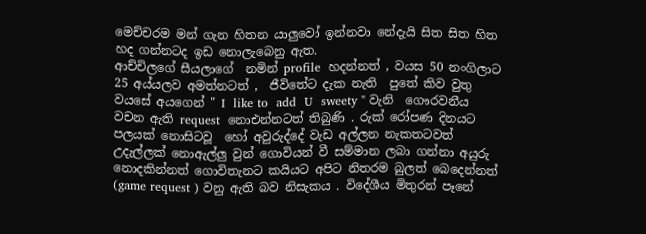මෙච්චරම මන් ගැන හිතන යාලුවෝ ඉන්නවා නේදැයි සිත සිත හිත හද ගන්නටද ඉඩ නොලැබෙනු ඇත.
ආච්චිලගේ සීයලාගේ  නමින් profile  හදන්නත් , වයස 50 නංගිලාට  25 අය්යලව අමත්නටත් ,  ජීවිතේට දැක නැති  පුතේ කිව වුතු වයසේ අයගෙන් " I  like to  add  U  sweety " වැනි  ගෞරවනීය  වචන ඇති request  නොඑන්නටත් තිබුණි . රුක් රෝපණ දිනයට පලයක් නොසිටවූ  හෝ අවුරුද්දේ වැඩ අල්ලන නැකතටවත්  උදැල්ලක් නොඇල්ලු වුන් ගොවියන් වී සම්මාන ලබා ගන්නා අයුරු නොදකින්නත් ගොවිතැනට කයියට අපිට නිතරම බුලත් බෙදෙන්නත් (game request ) වනු ඇති බව නිසැකය . විදේශීය මිතුරන් පෑනේ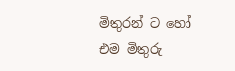මිතුරන් ට හෝ  එම මිතුරු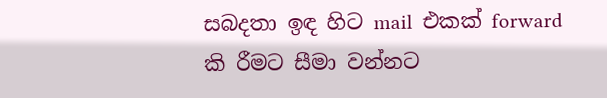සබදතා ඉඳ හිට mail  එකක් forward  කි රීමට සීමා වන්නට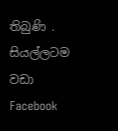තිබුණි . සියල්ලටම  වඩා  Facebook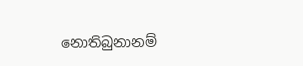නොතිබුනානම්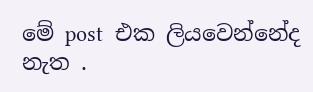මේ post  එක ලියවෙන්නේද නැත .